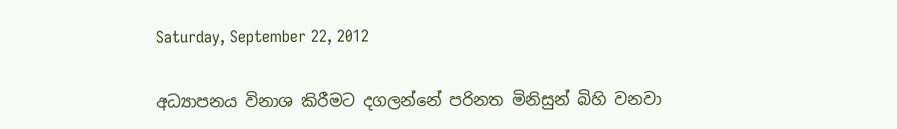Saturday, September 22, 2012

අධ්‍යාපනය විනාශ කිරීමට දගලන්නේ පරිනත මිනිසුන් බිහි වනවා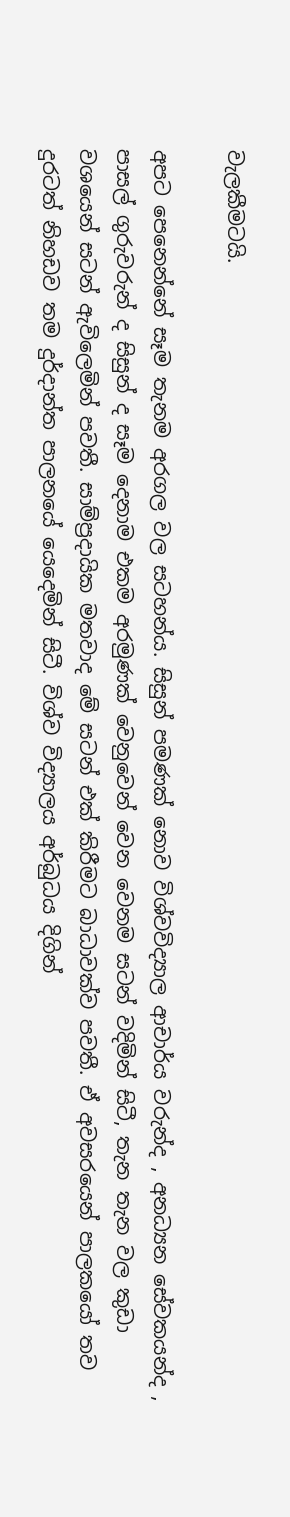වැලකීමටයි.

අපට පෙනෙන්නේ සෑම තැනම අරගල වල සටහන්ය. සිසුන් පමණක් නොව විශ්වවිද්‍යාල ආචාර්ය වරුන්ද , අනධ්‍යන සේවකයන්ද , පාසල් ගුරුවරුන් ද සිසුන් ද සෑම දෙනාම එකම අරමුණක් වෙනුවෙන් වෙන වෙනම සටන් වදිමින් සිටී, තැන තැන වල කුඩා වශයෙන් සටන් ඇවිලෙමින් පවතී. සාම්ප්‍රදායික මතවාද මේ සටන් එක් කිරීමට බාධාවක්ව පවතී. ඒ අවසරයෙන් පාලකයෝ තව දුරටත් නිහඩව තම දුර්දාන්ත පාලනයේ යෙදෙමින් සිටී. විශ්ව විද්‍යාලය අර්බුධය දිගින්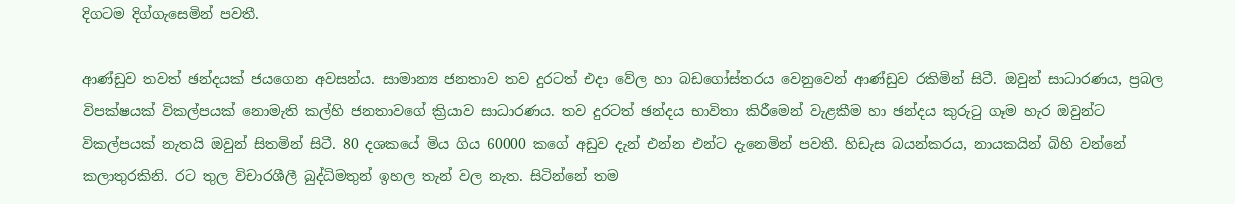දිගටම දිග්ගැසෙමින් පවතී.

ආණ්ඩුව තවත් ඡන්දයක් ජයගෙන අවසන්ය. සාමාන්‍ය ජනතාව තව දුරටත් එදා වේල හා බඩගෝස්තරය වෙනුවෙන් ආණ්ඩුව රකිමින් සිටී. ඔවුන් සාධාරණය, ප්‍රබල විපක්ෂයක් විකල්පයක් නොමැති කල්හි ජනතාවගේ ක්‍රියාව සාධාරණය. තව දුරටත් ඡන්දය භාවිතා කිරීමෙන් වැළකීම හා ඡන්දය කුරුටු ගෑම හැර ඔවුන්ට විකල්පයක් නැතයි ඔවුන් සිතමින් සිටී. 80 දශකයේ මිය ගිය 60000 කගේ අඩුව දැන් එන්න එන්ට දැනෙමින් පවතී. හිඩැස බයන්කරය, නායකයින් බිහි වන්නේ කලාතුරකිනි. රට තුල විචාරශීලී බුද්ධිමතුන් ඉහල තැන් වල නැත. සිටින්නේ තම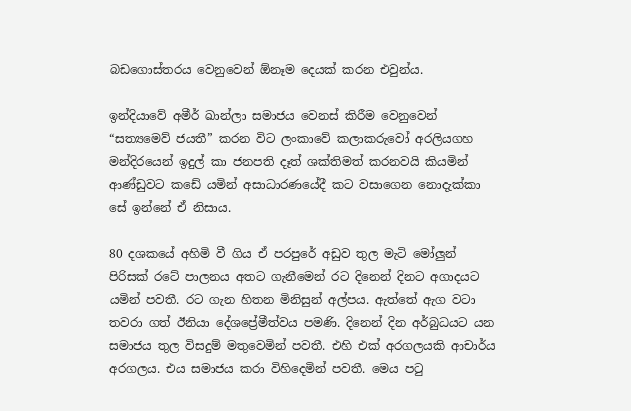බඩගොස්තරය වෙනුවෙන් ඕනෑම දෙයක් කරන එවුන්ය.

ඉන්දියාවේ අමීර් ඛාන්ලා සමාජය වෙනස් කිරීම වෙනුවෙන් “සත්‍යමෙව් ජයතී” කරන විට ලංකාවේ කලාකරුවෝ අරලියගහ මන්දිරයෙන් ඉදුල් කා ජනපති දෑත් ශක්තිමත් කරනවයි කියමින් ආණ්ඩුවට කඩේ යමින් අසාධාරණයේදී කට වසාගෙන නොදැක්කා සේ ඉන්නේ ඒ නිසාය.

80 දශකයේ අහිමි වී ගිය ඒ පරපුරේ අඩුව තුල මැටි මෝලුන් පිරිසක් රටේ පාලනය අතට ගැනීමෙන් රට දිනෙන් දිනට අගාදයට යමින් පවතී. රට ගැන හිතන මිනිසුන් අල්පය. ඇත්තේ ඇග වටා තවරා ගත් ඊනියා දේශප්‍රේමීත්වය පමණි. දිනෙන් දින අර්බුධයට යන සමාජය තුල විසදුම් මතුවෙමින් පවතී. එහි එක් අරගලයකි ආචාර්ය අරගලය. එය සමාජය කරා විහිදෙමින් පවතී. මෙය පටු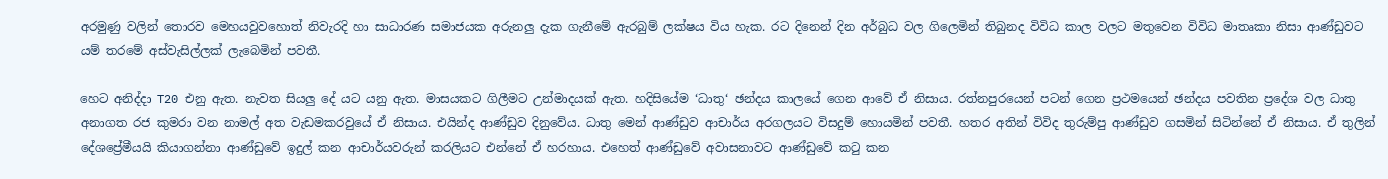අරමුණු වලින් තොරව මෙහයවුවහොත් නිවැරදි හා සාධාරණ සමාජයක අරුනලු දැක ගැනීමේ ඇරබුම් ලක්ෂය විය හැක. රට දිනෙන් දින අර්බුධ වල ගිලෙමින් තිබුනද විවිධ කාල වලට මතුවෙන විවිධ මාතෘකා නිසා ආණ්ඩුවට යම් තරමේ අස්වැසිල්ලක් ලැබෙමින් පවතී.

හෙට අනිද්දා T20 එනු ඇත. නැවත සියලු දේ යට යනු ඇත. මාසයකට ගිලීමට උන්මාදයක් ඇත. හදිසියේම ‘ධාතු‘ ඡන්දය කාලයේ ගෙන ආවේ ඒ නිසාය. රත්නපුරයෙන් පටන් ගෙන ප්‍රථමයෙන් ඡන්දය පවතින ප්‍රදේශ වල ධාතු අනාගත රජ කුමරා වන නාමල් අත වැඩමකරවුයේ ඒ නිසාය. එයින්ද ආණ්ඩුව දිනුවේය. ධාතු මෙන් ආණ්ඩුව ආචාර්ය අරගලයට විසදුම් හොයමින් පවතී. හතර අතින් විවිද තුරුම්පු ආණ්ඩුව ගසමින් සිටින්නේ ඒ නිසාය. ඒ තුලින් දේශප්‍රේමීයයි කියාගන්නා ආණ්ඩුවේ ඉදුල් කන ආචාර්යවරුන් කරලියට එන්නේ ඒ හරහාය. එහෙත් ආණ්ඩුවේ අවාසනාවට ආණ්ඩුවේ කටු කන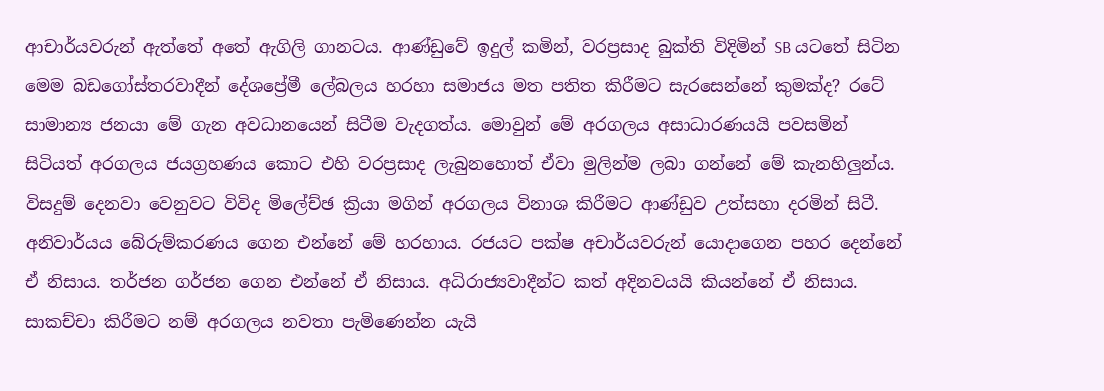ආචාර්යවරුන් ඇත්තේ අතේ ඇගිලි ගානටය. ආණ්ඩුවේ ඉදුල් කමින්, වරප්‍රසාද බුක්ති විදිමින් SB යටතේ සිටින මෙම බඩගෝස්තරවාදීන් දේශප්‍රේමී ලේබලය හරහා සමාජය මත පතිත කිරීමට සැරසෙන්නේ කුමක්ද? රටේ සාමාන්‍ය ජනයා මේ ගැන අවධානයෙන් සිටීම වැදගත්ය. මොවුන් මේ අරගලය අසාධාරණයයි පවසමින් සිටියත් අරගලය ජයග්‍රහණය කොට එහි වරප්‍රසාද ලැබුනහොත් ඒවා මුලින්ම ලබා ගන්නේ මේ කැනහිලුන්ය. විසදුම් දෙනවා වෙනුවට විවිද මිලේච්ඡ ක්‍රියා මගින් අරගලය විනාශ කිරීමට ආණ්ඩුව උත්සහා දරමින් සිටී. අනිවාර්යය බේරුම්කරණය ගෙන එන්නේ මේ හරහාය. රජයට පක්ෂ අචාර්යවරුන් යොදාගෙන පහර දෙන්නේ ඒ නිසාය. තර්ජන ගර්ජන ගෙන එන්නේ ඒ නිසාය. අධිරාජ්‍යවාදීන්ට කත් අදිනවයයි කියන්නේ ඒ නිසාය. සාකච්චා කිරීමට නම් අරගලය නවතා පැමිණෙන්න යැයි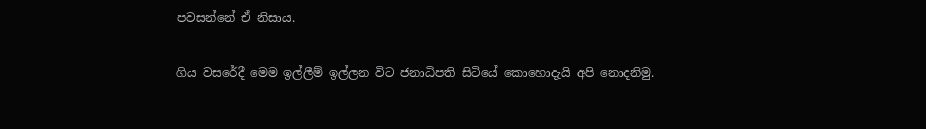පවසන්නේ ඒ නිසාය.

ගිය වසරේදී මෙම ඉල්ලීම් ඉල්ලන විට ජනාධිපති සිටියේ කොහොදැයි අපි නොදනිමු.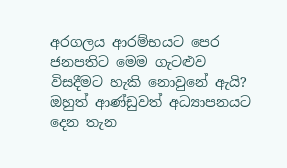අරගලය ආරම්භයට පෙර ජනපතිට මෙම ගැටළුව විසදීමට හැකි නොවුනේ ඇයි? ඔහුත් ආණ්ඩුවත් අධ්‍යාපනයට දෙන තැන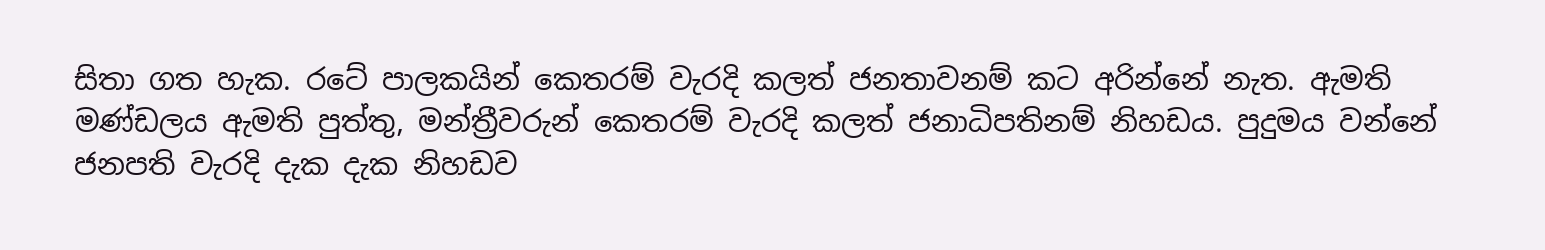සිතා ගත හැක. රටේ පාලකයින් කෙතරම් වැරදි කලත් ජනතාවනම් කට අරින්නේ නැත. ඇමති මණ්ඩලය ඇමති පුත්තු, මන්ත්‍රීවරුන් කෙතරම් වැරදි කලත් ජනාධිපතිනම් නිහඩය. පුදුමය වන්නේ ජනපති වැරදි දැක දැක නිහඩව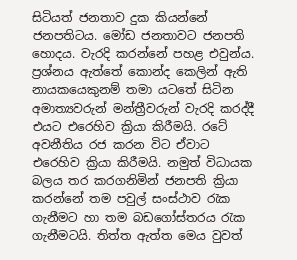සිටියත් ජනතාව දුක කියන්නේ ජනපතිටය. මෝඩ ජනතාවට ජනපති හොදය. වැරදි කරන්නේ පහළ එවුන්ය. ප්‍රශ්නය ඇත්තේ කොන්ද කෙලින් ඇති නායකයෙකුනම් තමා යටතේ සිටින අමාත්‍යවරුන් මන්ත්‍රීවරුන් වැරදි කරද්දී එයට එරෙහිව ක්‍රියා කිරීමයි. රටේ අවනීතිය රජ කරන විට ඒවාට එරෙහිව ක්‍රියා කිරීමයි. නමුත් විධායක බලය තර කරගනිමින් ජනපති ක්‍රියා කරන්නේ තම පවුල් සංස්ථාව රැක ගැනීමට හා තම බඩගෝස්තරය රැක ගැනීමටයි. තිත්ත ඇත්ත මෙය වුවත්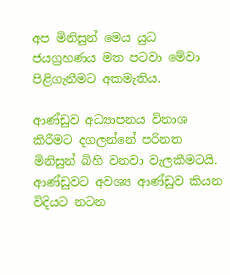අප මිනිසුන් මෙය යුධ ජයග්‍රහණය මත පටවා මේවා පිළිගැනීමට අකමැතිය.

ආණ්ඩුව අධ්‍යාපනය විනාශ කිරීමට දගලන්නේ පරිනත මිනිසුන් බිහි වනවා වැලකීමටයි. ආණ්ඩුවට අවශ්‍ය ආණ්ඩුව කියන විදියට නටන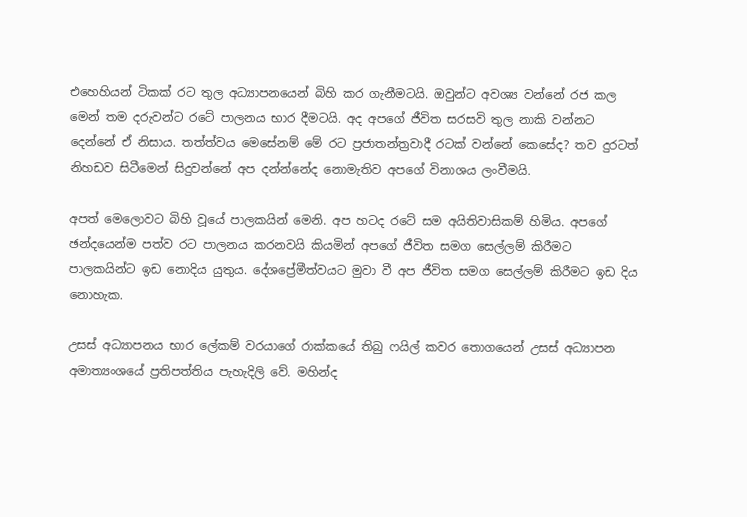එහෙහියන් ටිකක් රට තුල අධ්‍යාපනයෙන් බිහි කර ගැනීමටයි. ඔවුන්ට අවශ්‍ය වන්නේ රජ කල මෙන් තම දරුවන්ට රටේ පාලනය භාර දීමටයි. අද අපගේ ජීවිත සරසවි තුල නාකි වන්නට දෙන්නේ ඒ නිසාය. තත්ත්වය මෙසේනම් මේ රට ප්‍රජාතන්ත්‍රවාදී රටක් වන්නේ කෙසේද? තව දුරටත් නිහඩව සිටීමෙන් සිදුවන්නේ අප දන්න්නේද නොමැතිව අපගේ විනාශය ලංවීමයි.

අපත් මෙලොවට බිහි වූයේ පාලකයින් මෙනි. අප හටද රටේ සම අයිතිවාසිකම් හිමිය. අපගේ ඡන්දයෙන්ම පත්ව රට පාලනය කරනවයි කියමින් අපගේ ජීවිත සමග සෙල්ලම් කිරීමට පාලකයින්ට ඉඩ නොදිය යුතුය. දේශප්‍රේමීත්වයට මුවා වී අප ජීවිත සමග සෙල්ලම් කිරීමට ඉඩ දිය නොහැක.

උසස් අධ්‍යාපනය භාර ලේකම් වරයාගේ රාක්කයේ තිබු ෆයිල් කවර තොගයෙන් උසස් අධ්‍යාපන අමාත්‍යංශයේ ප්‍රතිපත්තිය පැහැදිලි වේ. මහින්ද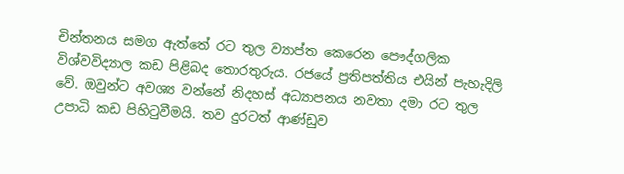චින්තනය සමග ඇත්තේ රට තුල ව්‍යාප්ත කෙරෙන පෞද්ගලික විශ්වවිද්‍යාල කඩ පිළිබද තොරතුරුය. රජයේ ප්‍රතිපත්තිය එයින් පැහැදිලි වේ. ඔවුන්ට අවශ්‍ය වන්නේ නිදහස් අධ්‍යාපනය නවතා දමා රට තුල උපාධි කඩ පිහිටුවීමයි. තව දුරටත් ආණ්ඩුව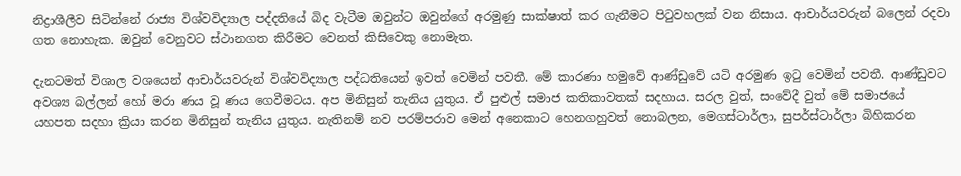නිද්‍රාශීලීව සිටින්නේ රාජ්‍ය විශ්වවිද්‍යාල පද්දතියේ බිද වැටීම ඔවුන්ට ඔවුන්ගේ අරමුණු සාක්ෂාත් කර ගැනීමට පිටුවහලක් වන නිසාය. ආචාර්යවරුන් බලෙන් රදවා ගත නොහැක. ඔවුන් වෙනුවට ස්ථානගත කිරීමට වෙනත් කිසිවෙකු නොමැත.

දැනටමත් විශාල වශයෙන් ආචාර්යවරුන් විශ්වවිද්‍යාල පද්ධතියෙන් ඉවත් වෙමින් පවතී. මේ කාරණා හමුවේ ආණ්ඩුවේ යටි අරමුණ ඉටු වෙමින් පවතී. ආණ්ඩුවට අවශ්‍ය බල්ලන් හෝ මරා ණය වූ ණය ගෙවීමටය. අප මිනිසුන් තැනිය යුතුය. ඒ පුළුල් සමාජ කතිකාවතක් සදහාය. සරල වුත්, සංවේදී වුත් මේ සමාජයේ යහපත සදහා ක්‍රියා කරන මිනිසුන් තැනිය යුතුය. නැතිනම් නව පරම්පරාව මෙන් අනෙකාට හෙනගහුවත් නොබලන, මෙගස්ටාර්ලා, සුපර්ස්ටාර්ලා බිහිකරන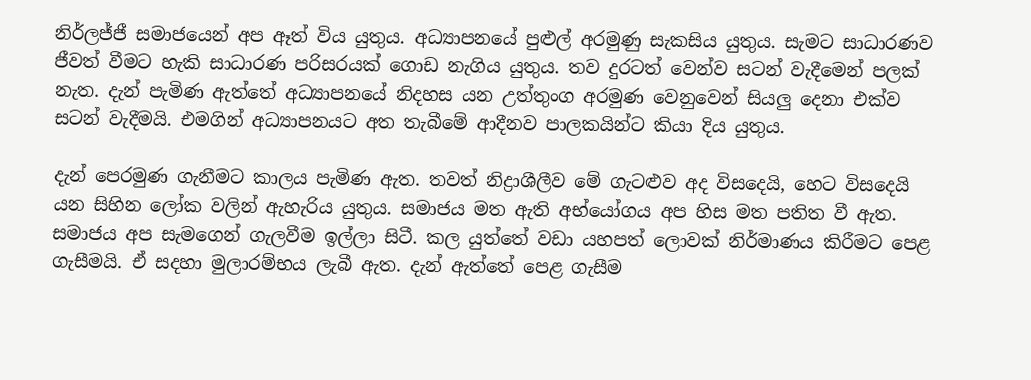නිර්ලජ්ජී සමාජයෙන් අප ඈත් විය යුතුය. අධ්‍යාපනයේ පුළුල් අරමුණු සැකසිය යුතුය. සැමට සාධාරණව ජීවත් වීමට හැකි සාධාරණ පරිසරයක් ගොඩ නැගිය යුතුය. තව දුරටත් වෙන්ව සටන් වැදීමෙන් පලක් නැත. දැන් පැමිණ ඇත්තේ අධ්‍යාපනයේ නිදහස යන උත්තුංග අරමුණ වෙනුවෙන් සියලු දෙනා එක්ව සටන් වැදීමයි. එමගින් අධ්‍යාපනයට අත තැබීමේ ආදීනව පාලකයින්ට කියා දිය යුතුය.

දැන් පෙරමුණ ගැනීමට කාලය පැමිණ ඇත. තවත් නිද්‍රාශීලීව මේ ගැටළුව අද විසදෙයි, හෙට විසදෙයි යන සිහින ලෝක වලින් ඇහැරිය යුතුය. සමාජය මත ඇති අභ්යෝගය අප හිස මත පතිත වී ඇත. සමාජය අප සැමගෙන් ගැලවීම ඉල්ලා සිටී. කල යුත්තේ වඩා යහපත් ලොවක් නිර්මාණය කිරීමට පෙළ ගැසීමයි. ඒ සදහා මුලාරම්භය ලැබී ඇත. දැන් ඇත්තේ පෙළ ගැසීම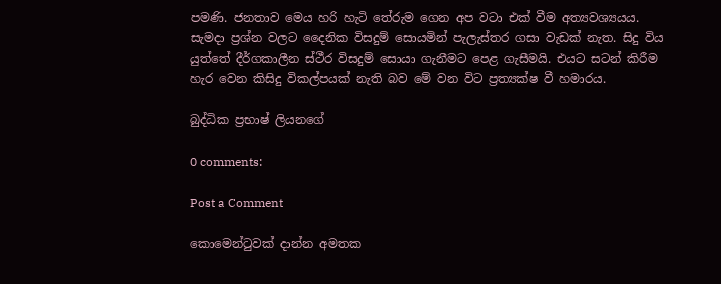පමණි. ජනතාව මෙය හරි හැටි තේරුම ගෙන අප වටා එක් වීම අත්‍යවශ්‍යයය. සැමදා ප්‍රශ්න වලට දෛනික විසදුම් සොයමින් පැලැස්තර ගසා වැඩක් නැත. සිදු විය යුත්තේ දීර්ගකාලීන ස්ථීර විසදුම් සොයා ගැනීමට පෙළ ගැසීමයි. එයට සටන් කිරීම හැර වෙන කිසිදු විකල්පයක් නැති බව මේ වන විට ප්‍රත්‍යක්ෂ වී හමාරය.

බුද්ධික ප්‍රභාෂ් ලියනගේ

0 comments:

Post a Comment

කොමෙන්ටුවක් දාන්න අමතක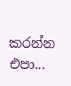කරන්න එපා...